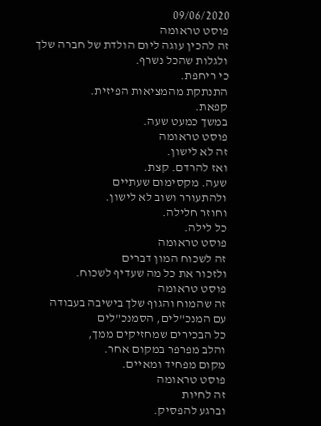09/06/2020
פוסט טראומה
זה להכין עוגה ליום הולדת של חברה שלך
ולגלות שהכל נשרף.
כי ריחפת.
התנתקת מהמציאות הפיזית.
קפאת.
במשך כמעט שעה.
פוסט טראומה
זה לא לישון.
ואז להרדם. קצת.
שעה. מקסימום שעתיים
ולהתעורר ושוב לא לישון.
וחוזר חלילה.
כל לילה.
פוסט טראומה
זה לשכוח המון דברים
ולזכור את כל מה שעדיף לשכוח.
פוסט טראומה
זה שהמוח והגוף שלך בישיבה בעבודה
עם המנכ"לים, הסמנכ"לים
כל הבכירים שמחזיקים ממך,
והלב מפרפר במקום אחר.
מקום מפחיד ומאיים.
פוסט טראומה
זה לחיות
וברגע להפסיק.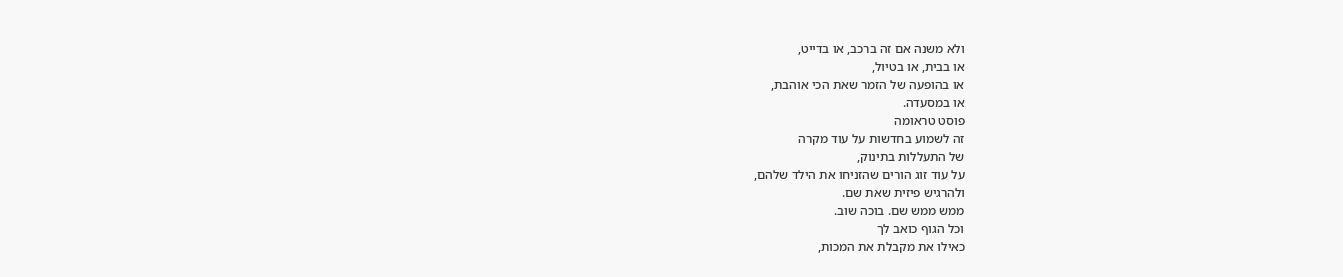ולא משנה אם זה ברכב, או בדייט,
או בבית, או בטיול,
או בהופעה של הזמר שאת הכי אוהבת,
או במסעדה.
פוסט טראומה
זה לשמוע בחדשות על עוד מקרה
של התעללות בתינוק,
על עוד זוג הורים שהזניחו את הילד שלהם,
ולהרגיש פיזית שאת שם.
ממש ממש שם. בוכה שוב.
וכל הגוף כואב לך
כאילו את מקבלת את המכות,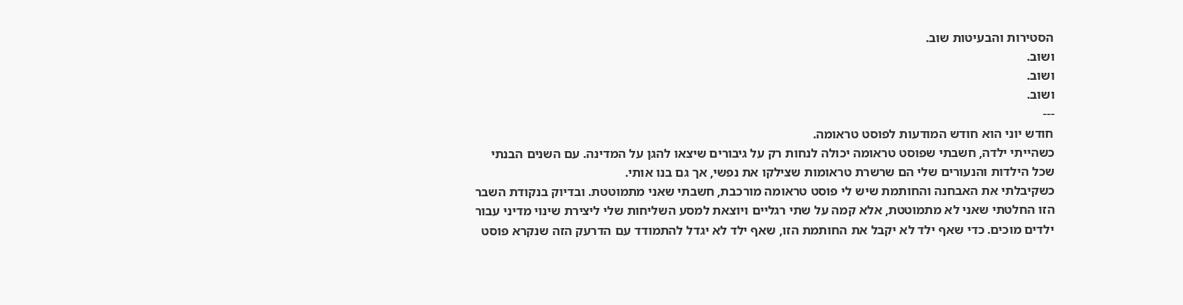הסטירות והבעיטות שוב.
ושוב.
ושוב.
ושוב.
---
חודש יוני הוא חודש המודעות לפוסט טראומה.
כשהייתי ילדה, חשבתי שפוסט טראומה יכולה לנחות רק על גיבורים שיצאו להגן על המדינה. עם השנים הבנתי שכל הילדות והנעורים שלי הם שרשרת טראומות שצילקו את נפשי, אך גם בנו אותי.
כשקיבלתי את האבחנה והחותמת שיש לי פוסט טראומה מורכבת, חשבתי שאני מתמוטטת. ובדיוק בנקודת השבר הזו החלטתי שאני לא מתמוטטת, אלא קמה על שתי רגליים ויוצאת למסע השליחות שלי ליצירת שינוי מדיני עבור ילדים מוכים. כדי שאף ילד לא יקבל את החותמת הזו, שאף ילד לא יגדל להתמודד עם הדרעק הזה שנקרא פוסט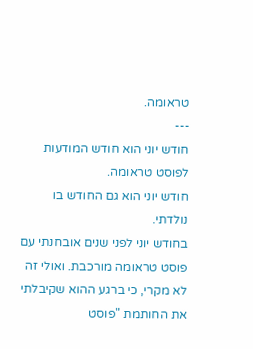טראומה.
---
חודש יוני הוא חודש המודעות לפוסט טראומה.
חודש יוני הוא גם החודש בו נולדתי.
בחודש יוני לפני שנים אובחנתי עם פוסט טראומה מורכבת. ואולי זה לא מקרי, כי ברגע ההוא שקיבלתי את החותמת "פוסט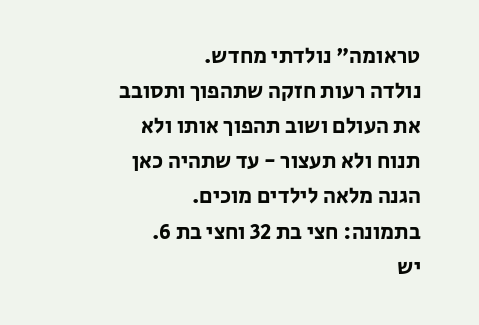טראומה" נולדתי מחדש.
נולדה רעות חזקה שתהפוך ותסובב את העולם ושוב תהפוך אותו ולא תנוח ולא תעצור - עד שתהיה כאן הגנה מלאה לילדים מוכים.
בתמונה: חצי בת 32 וחצי בת 6.
יש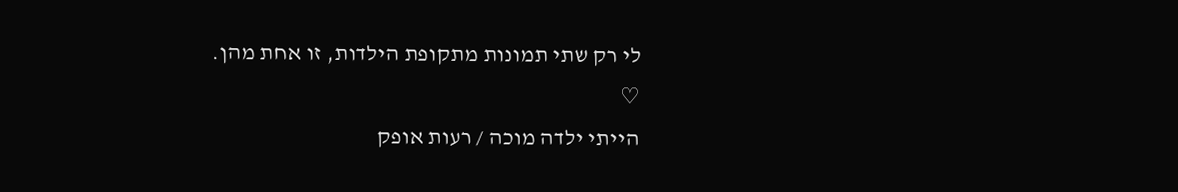לי רק שתי תמונות מתקופת הילדות, זו אחת מהן.
♡
הייתי ילדה מוכה / רעות אופק